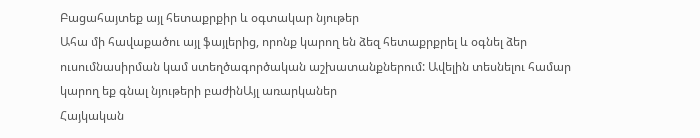Բացահայտեք այլ հետաքրքիր և օգտակար նյութեր
Ահա մի հավաքածու այլ ֆայլերից, որոնք կարող են ձեզ հետաքրքրել և օգնել ձեր ուսումնասիրման կամ ստեղծագործական աշխատանքներում: Ավելին տեսնելու համար կարող եք գնալ նյութերի բաժինԱյլ առարկաներ
Հայկական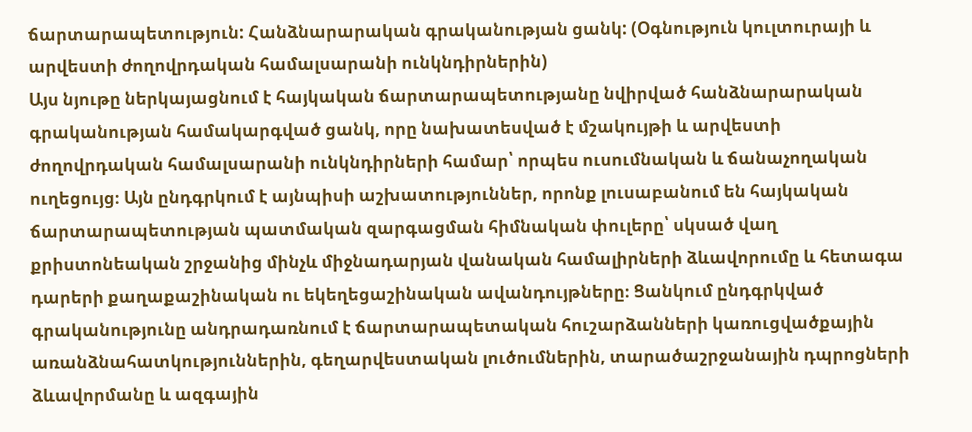ճարտարապետություն: Հանձնարարական գրականության ցանկ: (Օգնություն կուլտուրայի և արվեստի ժողովրդական համալսարանի ունկնդիրներին)
Այս նյութը ներկայացնում է հայկական ճարտարապետությանը նվիրված հանձնարարական գրականության համակարգված ցանկ, որը նախատեսված է մշակույթի և արվեստի ժողովրդական համալսարանի ունկնդիրների համար՝ որպես ուսումնական և ճանաչողական ուղեցույց։ Այն ընդգրկում է այնպիսի աշխատություններ, որոնք լուսաբանում են հայկական ճարտարապետության պատմական զարգացման հիմնական փուլերը՝ սկսած վաղ քրիստոնեական շրջանից մինչև միջնադարյան վանական համալիրների ձևավորումը և հետագա դարերի քաղաքաշինական ու եկեղեցաշինական ավանդույթները։ Ցանկում ընդգրկված գրականությունը անդրադառնում է ճարտարապետական հուշարձանների կառուցվածքային առանձնահատկություններին, գեղարվեստական լուծումներին, տարածաշրջանային դպրոցների ձևավորմանը և ազգային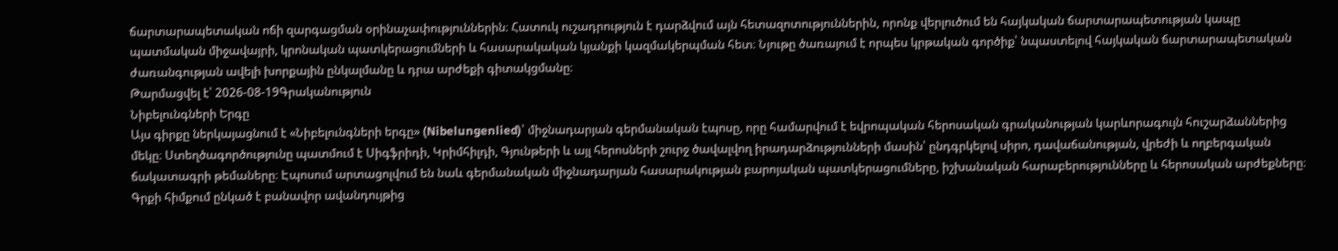ճարտարապետական ոճի զարգացման օրինաչափություններին։ Հատուկ ուշադրություն է դարձվում այն հետազոտություններին, որոնք վերլուծում են հայկական ճարտարապետության կապը պատմական միջավայրի, կրոնական պատկերացումների և հասարակական կյանքի կազմակերպման հետ։ Նյութը ծառայում է որպես կրթական գործիք՝ նպաստելով հայկական ճարտարապետական ժառանգության ավելի խորքային ընկալմանը և դրա արժեքի գիտակցմանը։
Թարմացվել է՝ 2026-08-19Գրականություն
Նիբելունգների Երգը
Այս գիրքը ներկայացնում է «Նիբելունգների երգը» (Nibelungenlied)՝ միջնադարյան գերմանական էպոսը, որը համարվում է եվրոպական հերոսական գրականության կարևորագույն հուշարձաններից մեկը։ Ստեղծագործությունը պատմում է Սիգֆրիդի, Կրիմհիլդի, Գյունթերի և այլ հերոսների շուրջ ծավալվող իրադարձությունների մասին՝ ընդգրկելով սիրո, դավաճանության, վրեժի և ողբերգական ճակատագրի թեմաները։ Էպոսում արտացոլվում են նաև գերմանական միջնադարյան հասարակության բարոյական պատկերացումները, իշխանական հարաբերությունները և հերոսական արժեքները։ Գրքի հիմքում ընկած է բանավոր ավանդույթից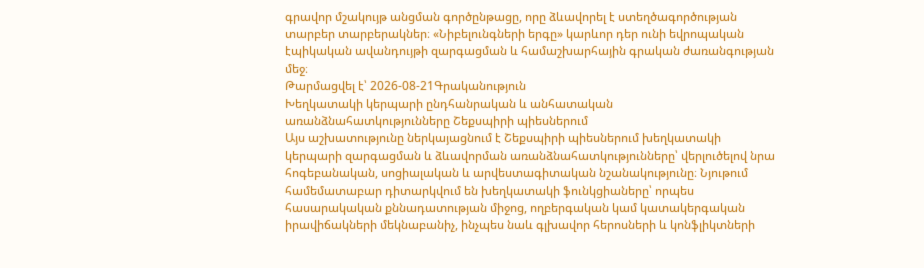գրավոր մշակույթ անցման գործընթացը, որը ձևավորել է ստեղծագործության տարբեր տարբերակներ։ «Նիբելունգների երգը» կարևոր դեր ունի եվրոպական էպիկական ավանդույթի զարգացման և համաշխարհային գրական ժառանգության մեջ։
Թարմացվել է՝ 2026-08-21Գրականություն
Խեղկատակի կերպարի ընդհանրական և անհատական առանձնահատկությունները Շեքսպիրի պիեսներում
Այս աշխատությունը ներկայացնում է Շեքսպիրի պիեսներում խեղկատակի կերպարի զարգացման և ձևավորման առանձնահատկությունները՝ վերլուծելով նրա հոգեբանական, սոցիալական և արվեստագիտական նշանակությունը։ Նյութում համեմատաբար դիտարկվում են խեղկատակի ֆունկցիաները՝ որպես հասարակական քննադատության միջոց, ողբերգական կամ կատակերգական իրավիճակների մեկնաբանիչ, ինչպես նաև գլխավոր հերոսների և կոնֆլիկտների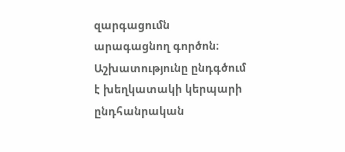զարգացումն արագացնող գործոն։ Աշխատությունը ընդգծում է խեղկատակի կերպարի ընդհանրական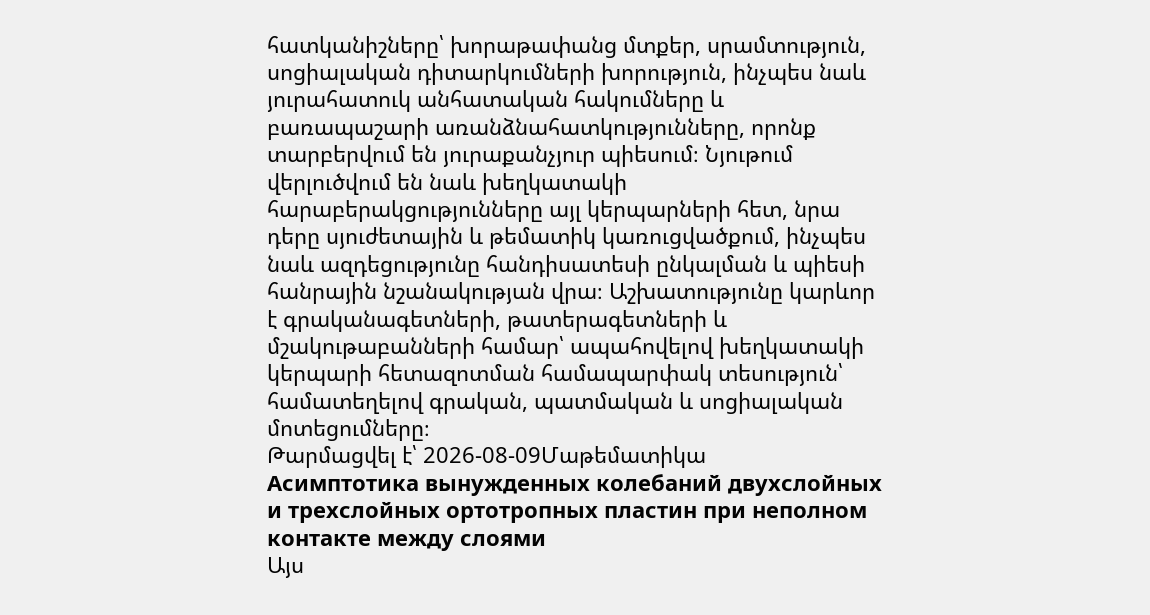հատկանիշները՝ խորաթափանց մտքեր, սրամտություն, սոցիալական դիտարկումների խորություն, ինչպես նաև յուրահատուկ անհատական հակումները և բառապաշարի առանձնահատկությունները, որոնք տարբերվում են յուրաքանչյուր պիեսում։ Նյութում վերլուծվում են նաև խեղկատակի հարաբերակցությունները այլ կերպարների հետ, նրա դերը սյուժետային և թեմատիկ կառուցվածքում, ինչպես նաև ազդեցությունը հանդիսատեսի ընկալման և պիեսի հանրային նշանակության վրա։ Աշխատությունը կարևոր է գրականագետների, թատերագետների և մշակութաբանների համար՝ ապահովելով խեղկատակի կերպարի հետազոտման համապարփակ տեսություն՝ համատեղելով գրական, պատմական և սոցիալական մոտեցումները։
Թարմացվել է՝ 2026-08-09Մաթեմատիկա
Асимптотика вынужденных колебаний двухслойных и трехслойных ортотропных пластин при неполном контакте между слоями
Այս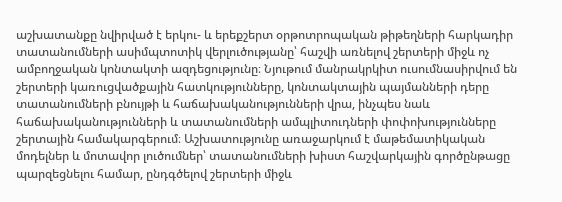աշխատանքը նվիրված է երկու- և երեքշերտ օրթոտրոպական թիթեղների հարկադիր տատանումների ասիմպտոտիկ վերլուծությանը՝ հաշվի առնելով շերտերի միջև ոչ ամբողջական կոնտակտի ազդեցությունը։ Նյութում մանրակրկիտ ուսումնասիրվում են շերտերի կառուցվածքային հատկությունները, կոնտակտային պայմանների դերը տատանումների բնույթի և հաճախականությունների վրա, ինչպես նաև հաճախականությունների և տատանումների ամպլիտուդների փոփոխությունները շերտային համակարգերում։ Աշխատությունը առաջարկում է մաթեմատիկական մոդելներ և մոտավոր լուծումներ՝ տատանումների խիստ հաշվարկային գործընթացը պարզեցնելու համար, ընդգծելով շերտերի միջև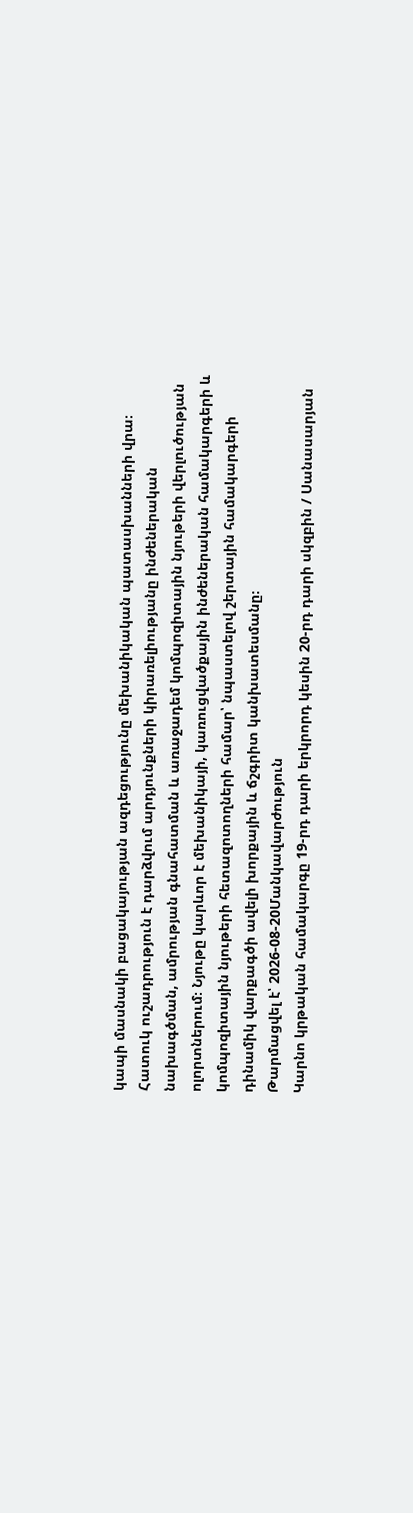կապի մասնակի բացակայության ազդեցությունը մեխանիկական պատասխանների վրա։ Հատուկ ուշադրություն է դարձվում արդյունքների կիրառելիությանը ինժեներական նախագծման, ամրության գնահատման և առաջադեմ կոմպոզիտային նյութերի վերլուծության ոլորտներում։ Նյութը կարևոր է մեխանիկայի, կառուցվածքային ինժեներական համակարգերի և կոմպոզիտային նյութերի հետազոտողների համար՝ նպաստելով շերտային համակարգերի դինամիկ վարքագծի ավելի խորքային և ճշգրիտ կանխատեսմանը։
Թարմացվել է՝ 2026-08-20Մանկավարժություն
Կարնո կրթական համակարգը 19-րդ դարի երկրորդ կեսին 20-րդ դարի սկզբին / Սանասարյան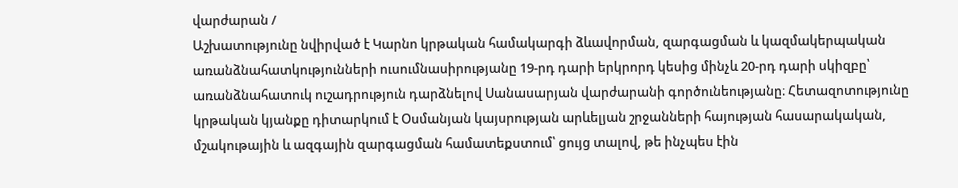վարժարան /
Աշխատությունը նվիրված է Կարնո կրթական համակարգի ձևավորման, զարգացման և կազմակերպական առանձնահատկությունների ուսումնասիրությանը 19-րդ դարի երկրորդ կեսից մինչև 20-րդ դարի սկիզբը՝ առանձնահատուկ ուշադրություն դարձնելով Սանասարյան վարժարանի գործունեությանը։ Հետազոտությունը կրթական կյանքը դիտարկում է Օսմանյան կայսրության արևելյան շրջանների հայության հասարակական, մշակութային և ազգային զարգացման համատեքստում՝ ցույց տալով, թե ինչպես էին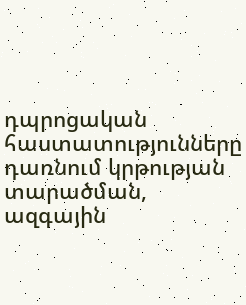դպրոցական հաստատությունները դառնում կրթության տարածման, ազգային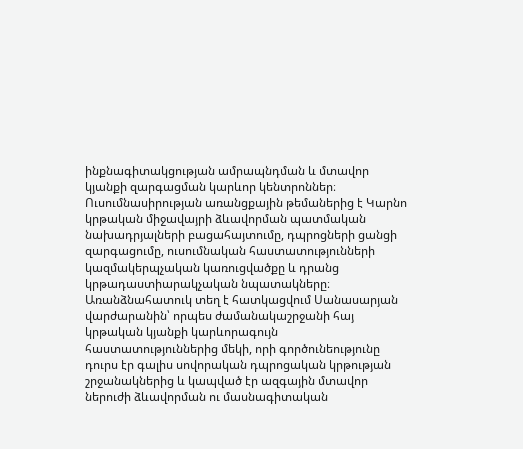ինքնագիտակցության ամրապնդման և մտավոր կյանքի զարգացման կարևոր կենտրոններ։ Ուսումնասիրության առանցքային թեմաներից է Կարնո կրթական միջավայրի ձևավորման պատմական նախադրյալների բացահայտումը, դպրոցների ցանցի զարգացումը, ուսումնական հաստատությունների կազմակերպչական կառուցվածքը և դրանց կրթադաստիարակչական նպատակները։ Առանձնահատուկ տեղ է հատկացվում Սանասարյան վարժարանին՝ որպես ժամանակաշրջանի հայ կրթական կյանքի կարևորագույն հաստատություններից մեկի, որի գործունեությունը դուրս էր գալիս սովորական դպրոցական կրթության շրջանակներից և կապված էր ազգային մտավոր ներուժի ձևավորման ու մասնագիտական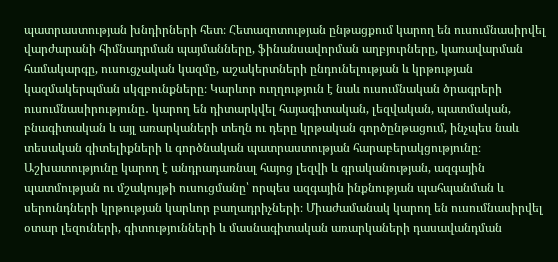պատրաստության խնդիրների հետ։ Հետազոտության ընթացքում կարող են ուսումնասիրվել վարժարանի հիմնադրման պայմանները, ֆինանսավորման աղբյուրները, կառավարման համակարգը, ուսուցչական կազմը, աշակերտների ընդունելության և կրթության կազմակերպման սկզբունքները։ Կարևոր ուղղություն է նաև ուսումնական ծրագրերի ուսումնասիրությունը․ կարող են դիտարկվել հայագիտական, լեզվական, պատմական, բնագիտական և այլ առարկաների տեղն ու դերը կրթական գործընթացում, ինչպես նաև տեսական գիտելիքների և գործնական պատրաստության հարաբերակցությունը։ Աշխատությունը կարող է անդրադառնալ հայոց լեզվի և գրականության, ազգային պատմության ու մշակույթի ուսուցմանը՝ որպես ազգային ինքնության պահպանման և սերունդների կրթության կարևոր բաղադրիչների։ Միաժամանակ կարող են ուսումնասիրվել օտար լեզուների, գիտությունների և մասնագիտական առարկաների դասավանդման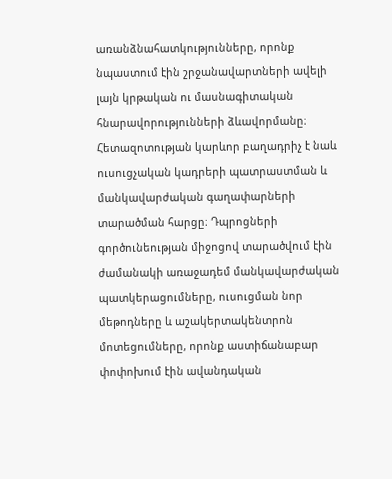առանձնահատկությունները, որոնք նպաստում էին շրջանավարտների ավելի լայն կրթական ու մասնագիտական հնարավորությունների ձևավորմանը։ Հետազոտության կարևոր բաղադրիչ է նաև ուսուցչական կադրերի պատրաստման և մանկավարժական գաղափարների տարածման հարցը։ Դպրոցների գործունեության միջոցով տարածվում էին ժամանակի առաջադեմ մանկավարժական պատկերացումները, ուսուցման նոր մեթոդները և աշակերտակենտրոն մոտեցումները, որոնք աստիճանաբար փոփոխում էին ավանդական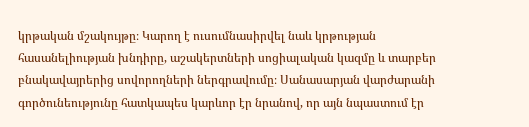կրթական մշակույթը։ Կարող է ուսումնասիրվել նաև կրթության հասանելիության խնդիրը, աշակերտների սոցիալական կազմը և տարբեր բնակավայրերից սովորողների ներգրավումը։ Սանասարյան վարժարանի գործունեությունը հատկապես կարևոր էր նրանով, որ այն նպաստում էր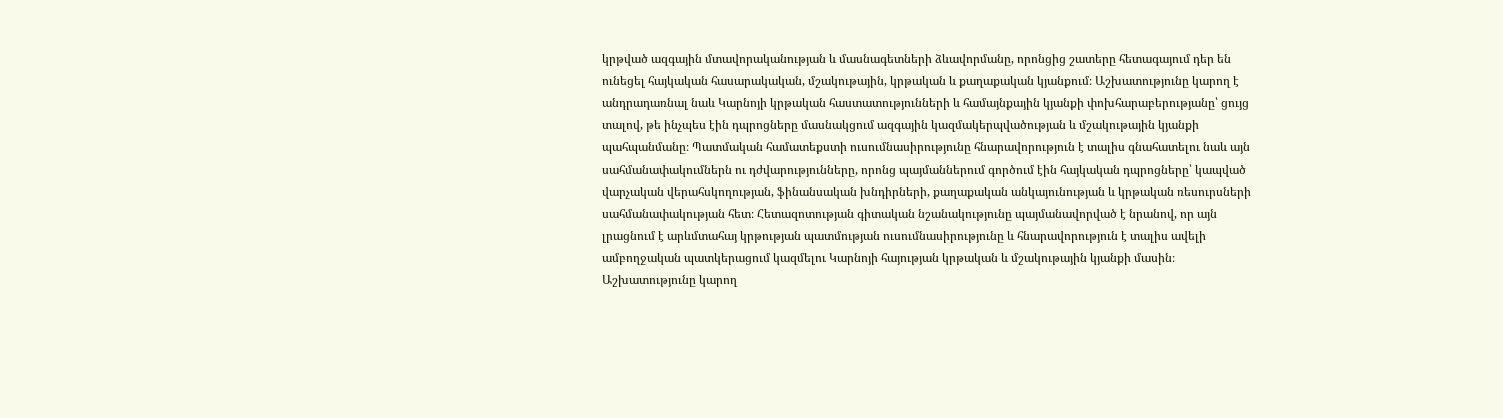կրթված ազգային մտավորականության և մասնագետների ձևավորմանը, որոնցից շատերը հետագայում դեր են ունեցել հայկական հասարակական, մշակութային, կրթական և քաղաքական կյանքում։ Աշխատությունը կարող է անդրադառնալ նաև Կարնոյի կրթական հաստատությունների և համայնքային կյանքի փոխհարաբերությանը՝ ցույց տալով, թե ինչպես էին դպրոցները մասնակցում ազգային կազմակերպվածության և մշակութային կյանքի պահպանմանը։ Պատմական համատեքստի ուսումնասիրությունը հնարավորություն է տալիս գնահատելու նաև այն սահմանափակումներն ու դժվարությունները, որոնց պայմաններում գործում էին հայկական դպրոցները՝ կապված վարչական վերահսկողության, ֆինանսական խնդիրների, քաղաքական անկայունության և կրթական ռեսուրսների սահմանափակության հետ։ Հետազոտության գիտական նշանակությունը պայմանավորված է նրանով, որ այն լրացնում է արևմտահայ կրթության պատմության ուսումնասիրությունը և հնարավորություն է տալիս ավելի ամբողջական պատկերացում կազմելու Կարնոյի հայության կրթական և մշակութային կյանքի մասին։ Աշխատությունը կարող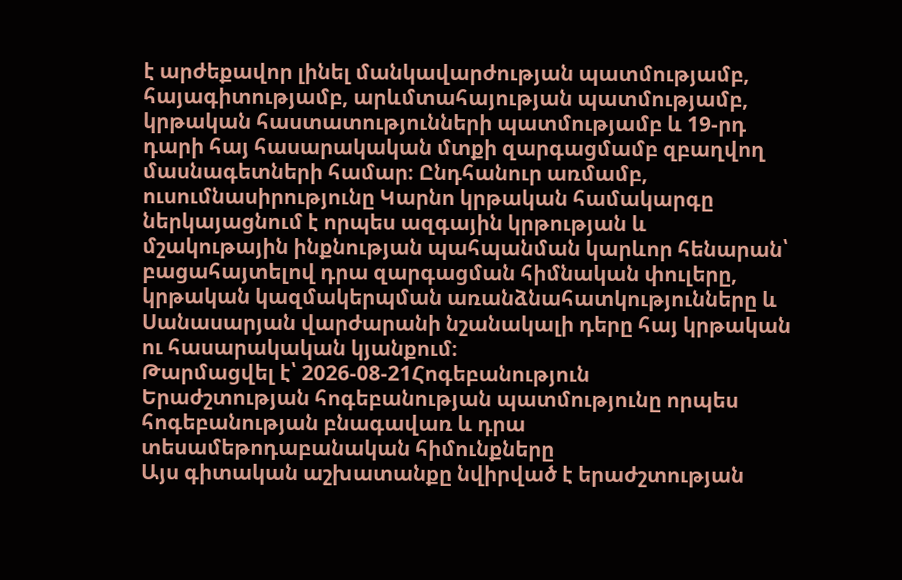է արժեքավոր լինել մանկավարժության պատմությամբ, հայագիտությամբ, արևմտահայության պատմությամբ, կրթական հաստատությունների պատմությամբ և 19-րդ դարի հայ հասարակական մտքի զարգացմամբ զբաղվող մասնագետների համար։ Ընդհանուր առմամբ, ուսումնասիրությունը Կարնո կրթական համակարգը ներկայացնում է որպես ազգային կրթության և մշակութային ինքնության պահպանման կարևոր հենարան՝ բացահայտելով դրա զարգացման հիմնական փուլերը, կրթական կազմակերպման առանձնահատկությունները և Սանասարյան վարժարանի նշանակալի դերը հայ կրթական ու հասարակական կյանքում։
Թարմացվել է՝ 2026-08-21Հոգեբանություն
Երաժշտության հոգեբանության պատմությունը որպես հոգեբանության բնագավառ և դրա տեսամեթոդաբանական հիմունքները
Այս գիտական աշխատանքը նվիրված է երաժշտության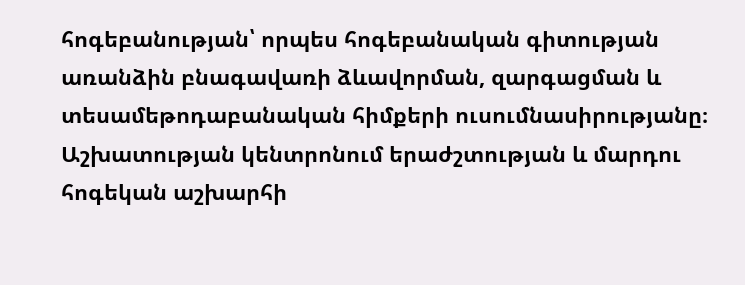հոգեբանության՝ որպես հոգեբանական գիտության առանձին բնագավառի ձևավորման, զարգացման և տեսամեթոդաբանական հիմքերի ուսումնասիրությանը։ Աշխատության կենտրոնում երաժշտության և մարդու հոգեկան աշխարհի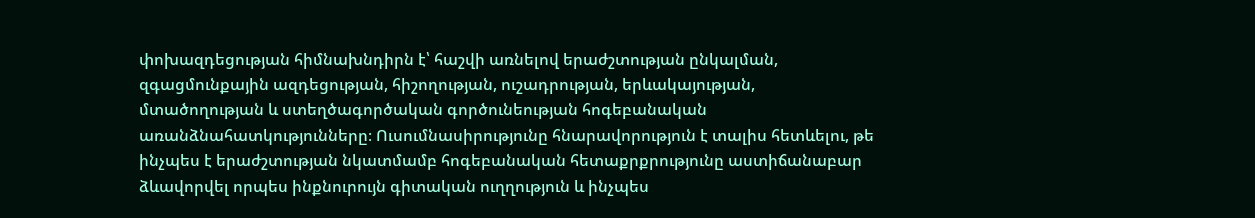փոխազդեցության հիմնախնդիրն է՝ հաշվի առնելով երաժշտության ընկալման, զգացմունքային ազդեցության, հիշողության, ուշադրության, երևակայության, մտածողության և ստեղծագործական գործունեության հոգեբանական առանձնահատկությունները։ Ուսումնասիրությունը հնարավորություն է տալիս հետևելու, թե ինչպես է երաժշտության նկատմամբ հոգեբանական հետաքրքրությունը աստիճանաբար ձևավորվել որպես ինքնուրույն գիտական ուղղություն և ինչպես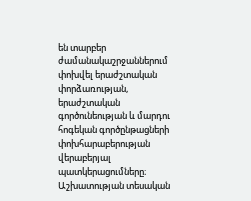են տարբեր ժամանակաշրջաններում փոխվել երաժշտական փորձառության, երաժշտական գործունեության և մարդու հոգեկան գործընթացների փոխհարաբերության վերաբերյալ պատկերացումները։ Աշխատության տեսական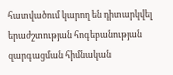հատվածում կարող են դիտարկվել երաժշտության հոգեբանության զարգացման հիմնական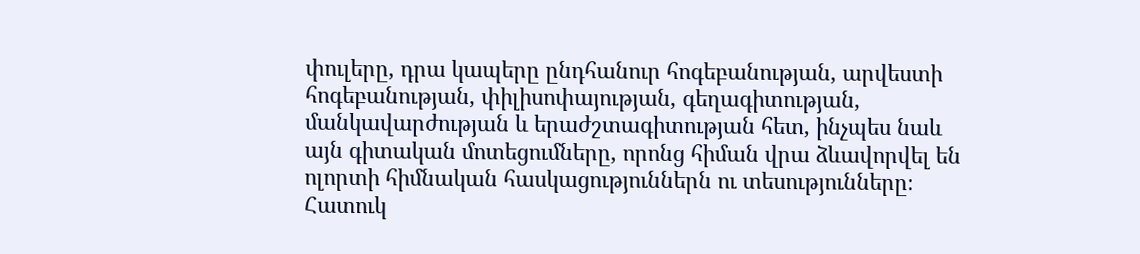փուլերը, դրա կապերը ընդհանուր հոգեբանության, արվեստի հոգեբանության, փիլիսոփայության, գեղագիտության, մանկավարժության և երաժշտագիտության հետ, ինչպես նաև այն գիտական մոտեցումները, որոնց հիման վրա ձևավորվել են ոլորտի հիմնական հասկացություններն ու տեսությունները։ Հատուկ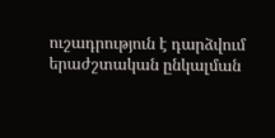ուշադրություն է դարձվում երաժշտական ընկալման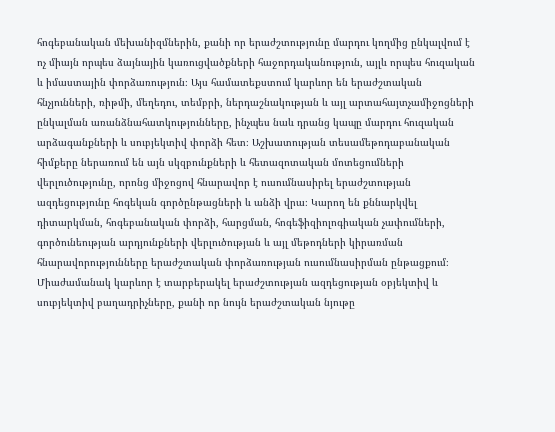հոգեբանական մեխանիզմներին, քանի որ երաժշտությունը մարդու կողմից ընկալվում է ոչ միայն որպես ձայնային կառուցվածքների հաջորդականություն, այլև որպես հուզական և իմաստային փորձառություն։ Այս համատեքստում կարևոր են երաժշտական հնչյունների, ռիթմի, մեղեդու, տեմբրի, ներդաշնակության և այլ արտահայտչամիջոցների ընկալման առանձնահատկությունները, ինչպես նաև դրանց կապը մարդու հուզական արձագանքների և սուբյեկտիվ փորձի հետ։ Աշխատության տեսամեթոդաբանական հիմքերը ներառում են այն սկզբունքների և հետազոտական մոտեցումների վերլուծությունը, որոնց միջոցով հնարավոր է ուսումնասիրել երաժշտության ազդեցությունը հոգեկան գործընթացների և անձի վրա։ Կարող են քննարկվել դիտարկման, հոգեբանական փորձի, հարցման, հոգեֆիզիոլոգիական չափումների, գործունեության արդյունքների վերլուծության և այլ մեթոդների կիրառման հնարավորությունները երաժշտական փորձառության ուսումնասիրման ընթացքում։ Միաժամանակ կարևոր է տարբերակել երաժշտության ազդեցության օբյեկտիվ և սուբյեկտիվ բաղադրիչները, քանի որ նույն երաժշտական նյութը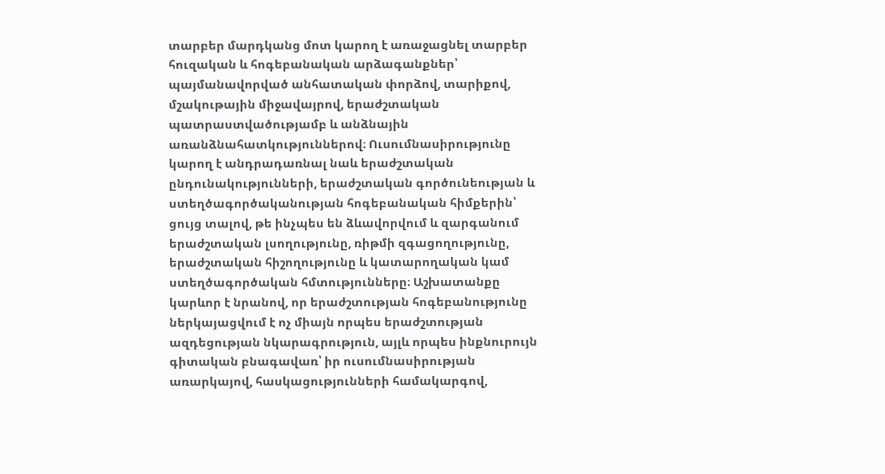տարբեր մարդկանց մոտ կարող է առաջացնել տարբեր հուզական և հոգեբանական արձագանքներ՝ պայմանավորված անհատական փորձով, տարիքով, մշակութային միջավայրով, երաժշտական պատրաստվածությամբ և անձնային առանձնահատկություններով։ Ուսումնասիրությունը կարող է անդրադառնալ նաև երաժշտական ընդունակությունների, երաժշտական գործունեության և ստեղծագործականության հոգեբանական հիմքերին՝ ցույց տալով, թե ինչպես են ձևավորվում և զարգանում երաժշտական լսողությունը, ռիթմի զգացողությունը, երաժշտական հիշողությունը և կատարողական կամ ստեղծագործական հմտությունները։ Աշխատանքը կարևոր է նրանով, որ երաժշտության հոգեբանությունը ներկայացվում է ոչ միայն որպես երաժշտության ազդեցության նկարագրություն, այլև որպես ինքնուրույն գիտական բնագավառ՝ իր ուսումնասիրության առարկայով, հասկացությունների համակարգով,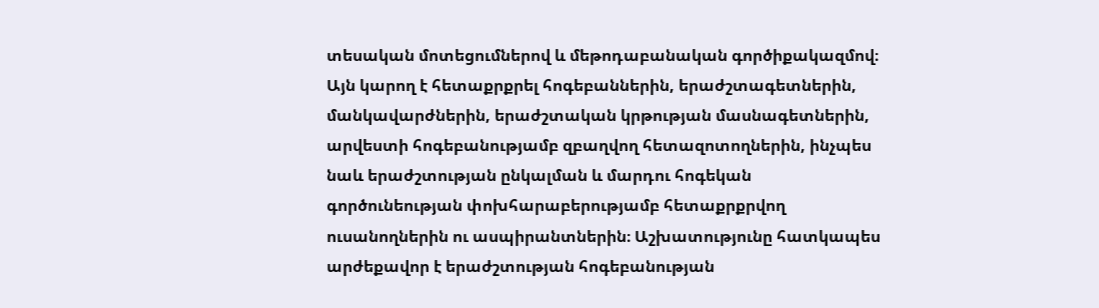տեսական մոտեցումներով և մեթոդաբանական գործիքակազմով։ Այն կարող է հետաքրքրել հոգեբաններին, երաժշտագետներին, մանկավարժներին, երաժշտական կրթության մասնագետներին, արվեստի հոգեբանությամբ զբաղվող հետազոտողներին, ինչպես նաև երաժշտության ընկալման և մարդու հոգեկան գործունեության փոխհարաբերությամբ հետաքրքրվող ուսանողներին ու ասպիրանտներին։ Աշխատությունը հատկապես արժեքավոր է երաժշտության հոգեբանության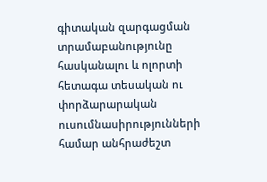գիտական զարգացման տրամաբանությունը հասկանալու և ոլորտի հետագա տեսական ու փորձարարական ուսումնասիրությունների համար անհրաժեշտ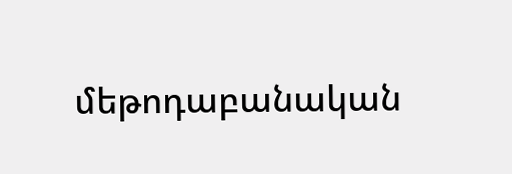մեթոդաբանական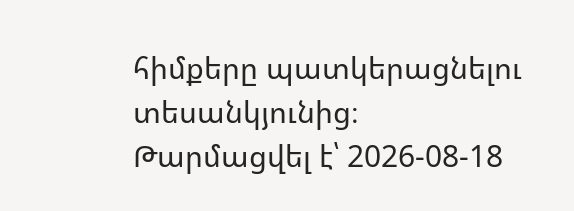հիմքերը պատկերացնելու տեսանկյունից։
Թարմացվել է՝ 2026-08-18